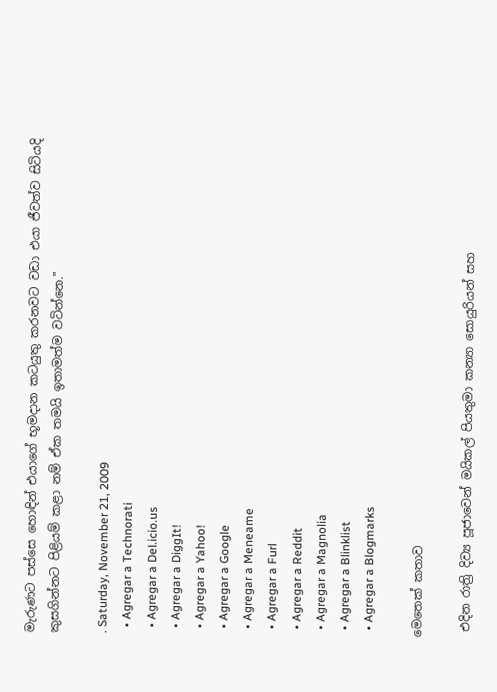මැරුණට පස්සෙ හොඳින් එයාගේ භූමදාන කටයුතු කරනවට වඩා එයා ජීවත්ව සිටියදි කුසගින්නට පිළියම් කළා නම් ඒක තමයි ඉතාමත්ම වටින්නෙ."

. Saturday, November 21, 2009
  • Agregar a Technorati
  • Agregar a Del.icio.us
  • Agregar a DiggIt!
  • Agregar a Yahoo!
  • Agregar a Google
  • Agregar a Meneame
  • Agregar a Furl
  • Agregar a Reddit
  • Agregar a Magnolia
  • Agregar a Blinklist
  • Agregar a Blogmarks

මෙතෙක් කතාව

 එදින රාත්‍රි දිව්‍ය පූජාවෙන් මයිකල් පියතුමා කන්‍යා සොයුරියන් සහ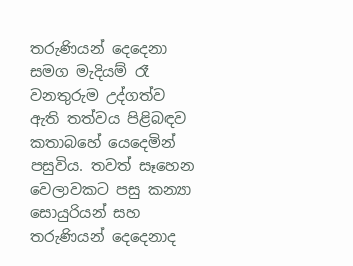තරුණියන් දෙදෙනා සමග මැදියම් රෑ වනතුරුම උද්ගත්ව ඇති තත්වය පිළිබඳව කතාබහේ යෙදෙමින් පසුවිය. තවත් සෑහෙන වෙලාවකට පසු කන්‍යා සොයුරියන් සහ තරුණියන් දෙදෙනාද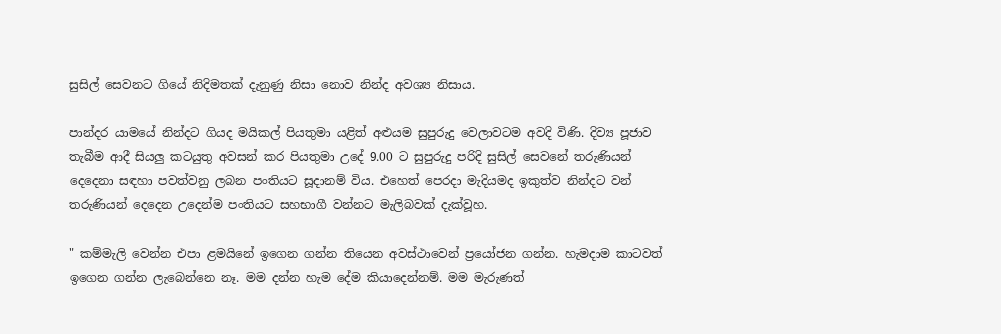සුසිල් සෙවනට ගියේ නිදිමතක් දැනුණු නිසා නොව නින්ද අවශ්‍ය නිසාය.

පාන්දර යාමයේ නින්දට ගියද මයිකල් පියතුමා යළිත් අළුයම සුපුරුදු වෙලාවටම අවදි විණි. දිව්‍ය පූජාව තැබීම ආදී සියලු කටයුතු අවසන් කර පියතුමා උදේ 9.00 ට සුපුරුදු පරිදි සුසිල් සෙවනේ තරුණියන් දෙදෙනා සඳහා පවත්වනු ලබන පංතියට සූදානම් විය. එහෙත් පෙරදා මැදියමද ඉකුත්ව නින්දට වන් තරුණියන් දෙදෙන උදෙන්ම පංතියට සහභාගී වන්නට මැලිබවක් දැක්වූහ.

" කම්මැලි වෙන්න එපා ළමයිනේ ඉගෙන ගන්න තියෙන අවස්ථාවෙන් ප්‍රයෝජන ගන්න. හැමදාම කාටවත් ඉගෙන ගන්න ලැබෙන්නෙ නෑ. මම දන්න හැම දේම කියාදෙන්නම්. මම මැරුණත්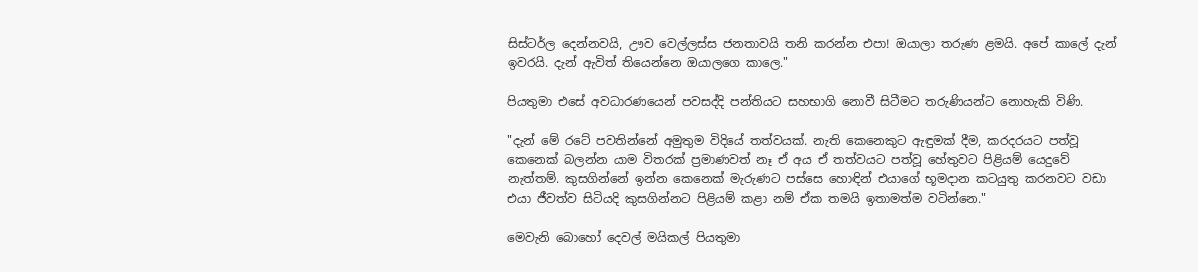සිස්ටර්ල දෙන්නවයි, ඌව වෙල්ලස්ස ජනතාවයි තනි කරන්න එපා! ඔයාලා තරුණ ළමයි. අපේ කාලේ දැන් ඉවරයි. දැන් ඇවිත් තියෙන්නෙ ඔයාලගෙ කාලෙ."

පියතුමා එසේ අවධාරණයෙන් පවසද්දි පන්තියට සහභාගි නොවී සිටීමට තරුණියන්ට නොහැකි විණි.

"දැන් මේ රටේ පවතින්නේ අමුතුම විදියේ තත්වයක්. නැති කෙනෙකුට ඇඳුමක් දීම, කරදරයට පත්වූ කෙනෙක් බලන්න යාම විතරක් ප්‍රමාණවත් නෑ ඒ අය ඒ තත්වයට පත්වූ හේතුවට පිළියම් යෙදුවේ නැත්තම්. කුසගින්නේ ඉන්න කෙනෙක් මැරුණට පස්සෙ හොඳින් එයාගේ භූමදාන කටයුතු කරනවට වඩා එයා ජීවත්ව සිටියදි කුසගින්නට පිළියම් කළා නම් ඒක තමයි ඉතාමත්ම වටින්නෙ."

මෙවැනි බොහෝ දෙවල් මයිකල් පියතුමා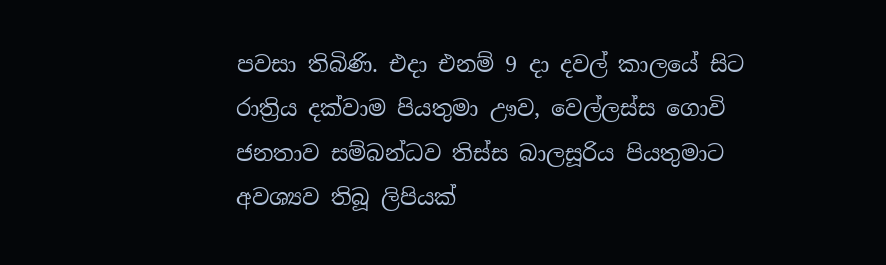පවසා තිබිණි. එදා එනම් 9 දා දවල් කාලයේ සිට රාත්‍රිය දක්වාම පියතුමා ඌව, වෙල්ලස්ස ගොවි ජනතාව සම්බන්ධව තිස්ස බාලසූරිය පියතුමාට අවශ්‍යව තිබූ ලිපියක්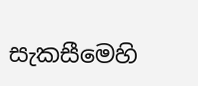සැකසීමෙහි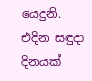යෙදුනි. එදින සඳුදා දිනයක්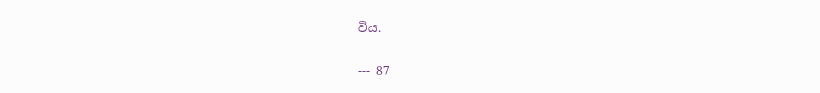විය.


--- 87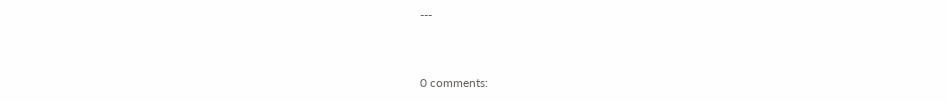---


0 comments: